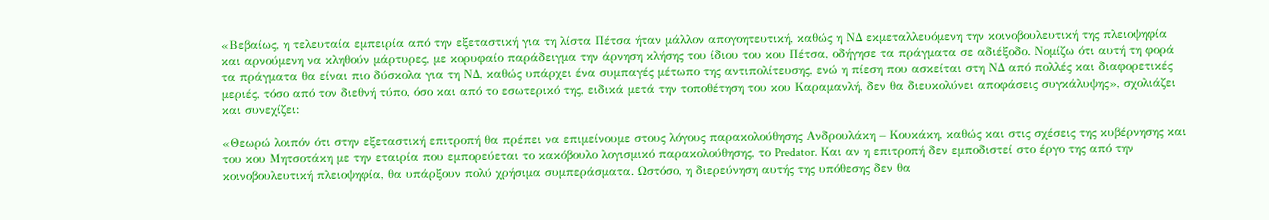«Βεβαίως, η τελευταία εμπειρία από την εξεταστική για τη λίστα Πέτσα ήταν μάλλον απογοητευτική, καθώς η ΝΔ εκμεταλλευόμενη την κοινοβουλευτική της πλειοψηφία και αρνούμενη να κληθούν μάρτυρες, με κορυφαίο παράδειγμα την άρνηση κλήσης του ίδιου του κου Πέτσα, οδήγησε τα πράγματα σε αδιέξοδο. Νομίζω ότι αυτή τη φορά τα πράγματα θα είναι πιο δύσκολα για τη ΝΔ, καθώς υπάρχει ένα συμπαγές μέτωπο της αντιπολίτευσης, ενώ η πίεση που ασκείται στη ΝΔ από πολλές και διαφορετικές μεριές, τόσο από τον διεθνή τύπο, όσο και από το εσωτερικό της, ειδικά μετά την τοποθέτηση του κου Καραμανλή, δεν θα διευκολύνει αποφάσεις συγκάλυψης», σχολιάζει και συνεχίζει:

«Θεωρώ λοιπόν ότι στην εξεταστική επιτροπή θα πρέπει να επιμείνουμε στους λόγους παρακολούθησης Ανδρουλάκη – Κουκάκη, καθώς και στις σχέσεις της κυβέρνησης και του κου Μητσοτάκη με την εταιρία που εμπορεύεται το κακόβουλο λογισμικό παρακολούθησης, το Predator. Και αν η επιτροπή δεν εμποδιστεί στο έργο της από την κοινοβουλευτική πλειοψηφία, θα υπάρξουν πολύ χρήσιμα συμπεράσματα. Ωστόσο, η διερεύνηση αυτής της υπόθεσης δεν θα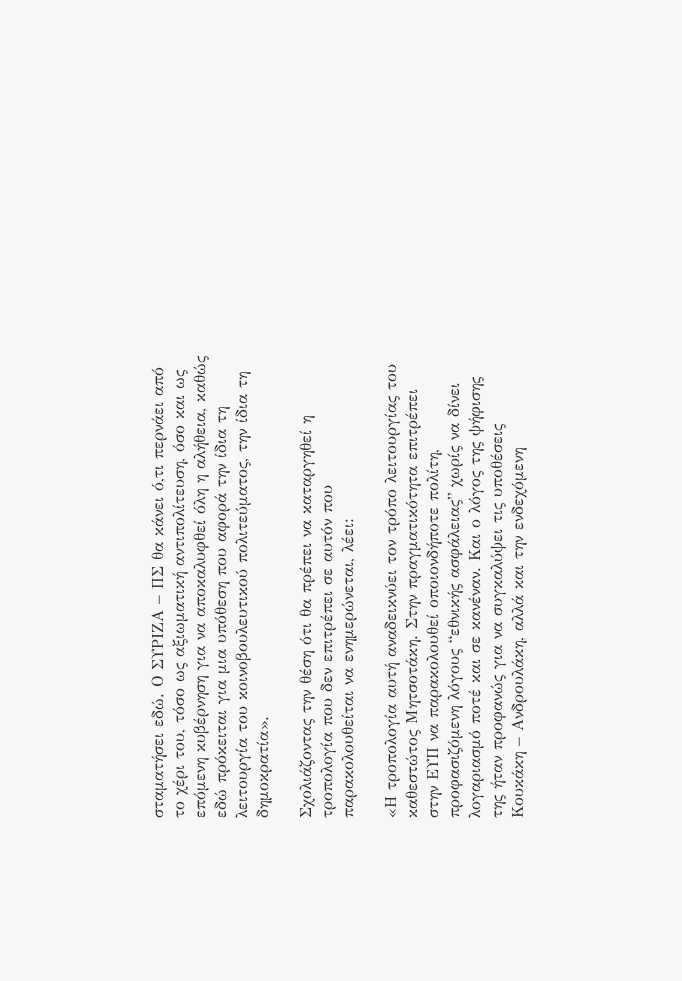σταματήσει εδώ. Ο ΣΥΡΙΖΑ – ΠΣ θα κάνει ό,τι περνάει από το χέρι του, τόσο ως αξιωματική αντιπολίτευση, όσο και ως επόμενη κυβέρνηση για να αποκαλυφθεί όλη η αλήθεια, καθώς εδώ πρόκειται για μια υπόθεση που αφορά την ίδια τη λειτουργία του κοινοβουλευτικού πολιτεύματος, την ίδια τη δημοκρατία».

Σχολιάζοντας την θέση ότι θα πρέπει να καταργηθεί η τροπολογία που δεν επιτρέπει σε αυτόν που παρακολουθείται να ενημερώνεται, λέει:

«Η τροπολογία αυτή αναδεικνύει τον τρόπο λειτουργίας του καθεστώτος Μητσοτάκη. Στην πραγματικότητα επιτρέπει στην ΕΥΠ να παρακολουθεί οποιονδήποτε πολίτη, προφασιζόμενη λόγους “εθνικής ασφάλειας” χωρίς να δίνει λογαριασμό ποτέ και σε κανέναν. Και ο λόγος της ψήφισης της ήταν προφανώς για να συγκαλύψει τις υποθέσεις Κουκάκη – Ανδρουλάκη, αλλά και την ενδεχόμενη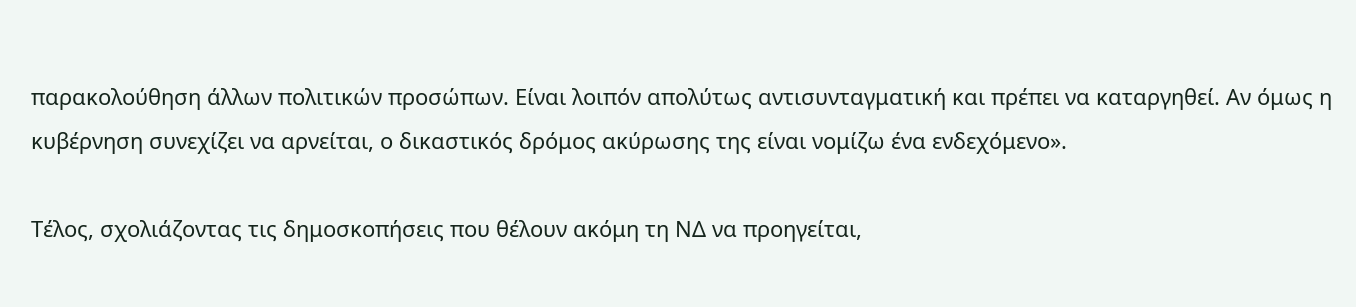παρακολούθηση άλλων πολιτικών προσώπων. Είναι λοιπόν απολύτως αντισυνταγματική και πρέπει να καταργηθεί. Αν όμως η κυβέρνηση συνεχίζει να αρνείται, ο δικαστικός δρόμος ακύρωσης της είναι νομίζω ένα ενδεχόμενο».

Τέλος, σχολιάζοντας τις δημοσκοπήσεις που θέλουν ακόμη τη ΝΔ να προηγείται,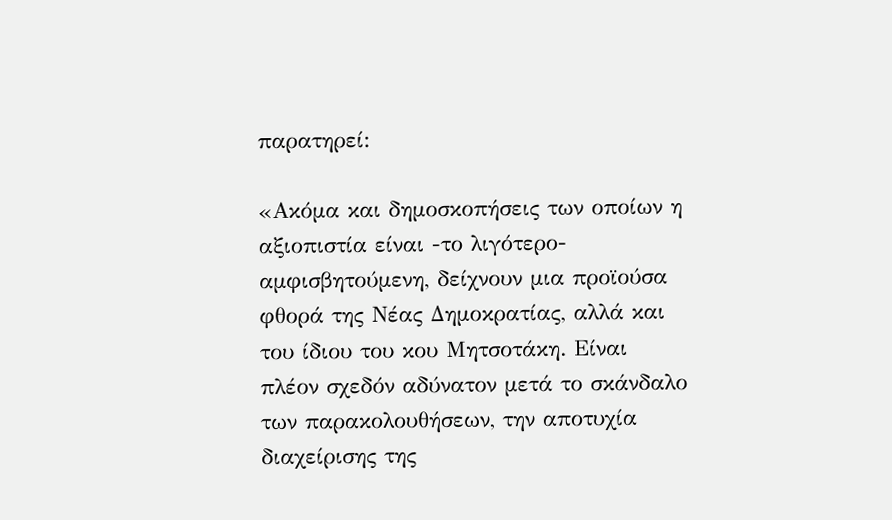παρατηρεί:

«Ακόμα και δημοσκοπήσεις των οποίων η αξιοπιστία είναι -το λιγότερο- αμφισβητούμενη, δείχνουν μια προϊούσα φθορά της Νέας Δημοκρατίας, αλλά και του ίδιου του κου Μητσοτάκη. Είναι πλέον σχεδόν αδύνατον μετά το σκάνδαλο των παρακολουθήσεων, την αποτυχία διαχείρισης της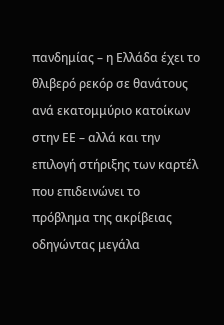πανδημίας – η Ελλάδα έχει το θλιβερό ρεκόρ σε θανάτους ανά εκατομμύριο κατοίκων στην ΕΕ – αλλά και την επιλογή στήριξης των καρτέλ που επιδεινώνει το πρόβλημα της ακρίβειας οδηγώντας μεγάλα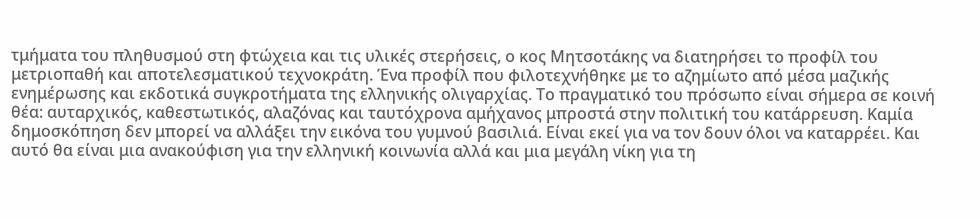τμήματα του πληθυσμού στη φτώχεια και τις υλικές στερήσεις, ο κος Μητσοτάκης να διατηρήσει το προφίλ του μετριοπαθή και αποτελεσματικού τεχνοκράτη. Ένα προφίλ που φιλοτεχνήθηκε με το αζημίωτο από μέσα μαζικής ενημέρωσης και εκδοτικά συγκροτήματα της ελληνικής ολιγαρχίας. Το πραγματικό του πρόσωπο είναι σήμερα σε κοινή θέα: αυταρχικός, καθεστωτικός, αλαζόνας και ταυτόχρονα αμήχανος μπροστά στην πολιτική του κατάρρευση. Καμία δημοσκόπηση δεν μπορεί να αλλάξει την εικόνα του γυμνού βασιλιά. Είναι εκεί για να τον δουν όλοι να καταρρέει. Και αυτό θα είναι μια ανακούφιση για την ελληνική κοινωνία αλλά και μια μεγάλη νίκη για τη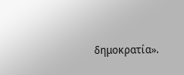δημοκρατία».